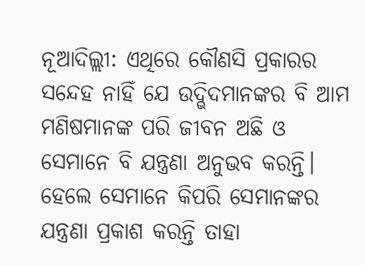ନୂଆଦିଲ୍ଲୀ: ଏଥିରେ କୌଣସି ପ୍ରକାରର ସନ୍ଦେହ ନାହିଁ ଯେ ଉଦ୍ଭିଦମାନଙ୍କର ବି ଆମ ମଣିଷମାନଙ୍କ ପରି ଜୀବନ ଅଛି ଓ ସେମାନେ ବି ଯନ୍ତ୍ରଣା ଅନୁଭବ କରନ୍ତି। ହେଲେ ସେମାନେ କିପରି ସେମାନଙ୍କର ଯନ୍ତ୍ରଣା ପ୍ରକାଶ କରନ୍ତି ତାହା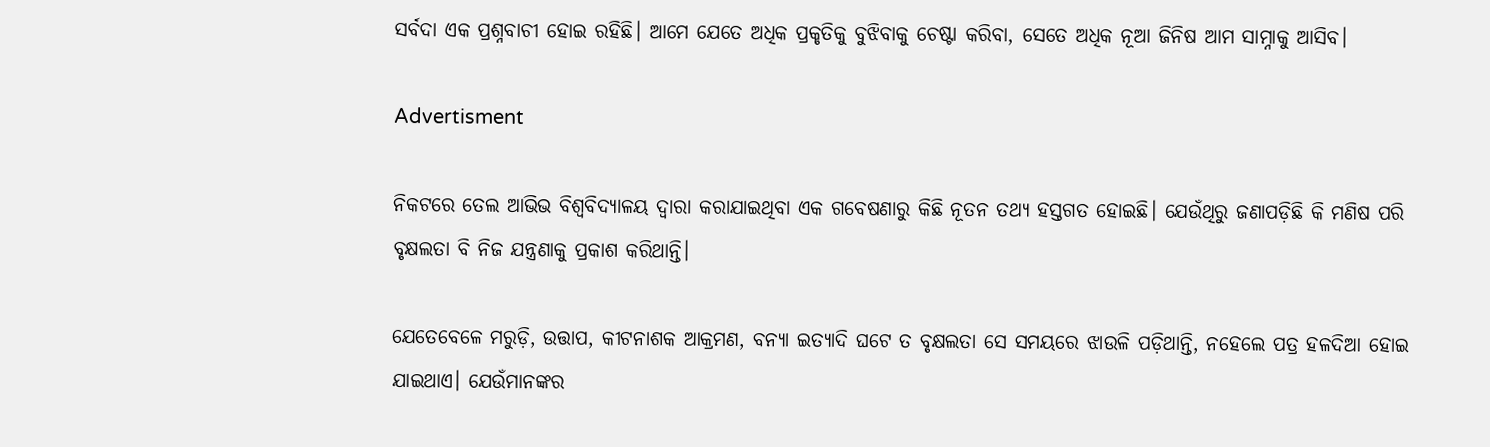ସର୍ବଦା ଏକ ପ୍ରଶ୍ନବାଚୀ ହୋଇ ରହିଛି। ଆମେ ଯେତେ ଅଧିକ ପ୍ରକୃତିକୁ ବୁଝିବାକୁ ଚେଷ୍ଟା କରିବା, ସେତେ ଅଧିକ ନୂଆ ଜିନିଷ ଆମ ସାମ୍ନାକୁ ଆସିବ।

Advertisment

ନିକଟରେ ତେଲ ଆଭିଭ ବିଶ୍ୱବିଦ୍ୟାଳୟ ଦ୍ବାରା କରାଯାଇଥିବା ଏକ ଗବେଷଣାରୁ କିଛି ନୂତନ ତଥ୍ୟ ହସ୍ତଗତ ହୋଇଛି। ‌ଯେଉଁଥିରୁ ଜଣାପଡ଼ିଛି କି ମଣିଷ ପରି ବୃକ୍ଷଲତା ବି ନିଜ ଯନ୍ତ୍ରଣାକୁ ପ୍ରକାଶ କରିଥାନ୍ତି।

ଯେତେବେଳେ ମରୁଡ଼ି, ଉତ୍ତାପ, କୀଟନାଶକ ଆକ୍ରମଣ, ବନ୍ୟା ଇତ୍ୟାଦି ଘଟେ ତ ବୃକ୍ଷଲତା ସେ ସମୟରେ ଝାଉଳି ପଡ଼ିଥାନ୍ତି, ନହେଲେ ପତ୍ର ହଳଦିଆ ହୋଇ ଯାଇଥାଏ। ଯେଉଁମାନଙ୍କର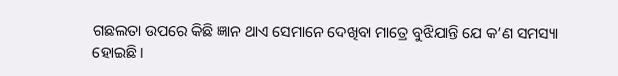ଗଛଲତା ଉପରେ କିଛି ଜ୍ଞାନ ଥାଏ ସେମାନେ ଦେଖିବା ମାତ୍ରେ ବୁଝିଯାନ୍ତି ଯେ କ’ଣ ସମସ୍ୟା ହୋଇଛି।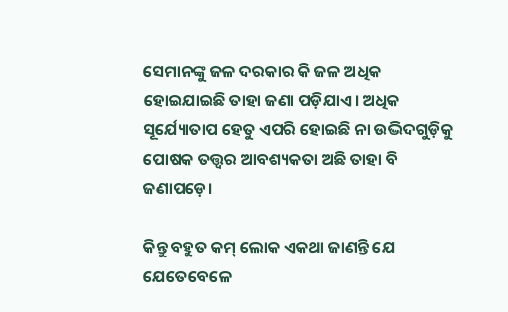ସେମାନଙ୍କୁ ଜଳ ଦରକାର କି ଜଳ ଅଧିକ ହୋଇଯାଇଛି ତାହା ଜଣା ପଡ଼ିଯାଏ। ଅଧିକ ସୂର୍ଯ୍ୟୋତାପ ହେତୁ ଏପରି ହୋଇଛି ନା ଉଦ୍ଭିଦଗୁଡ଼ିକୁ ପୋଷକ ତତ୍ତ୍ୱର ଆବଶ୍ୟକତା ଅଛି ତାହା ବି ଜଣାପଡ଼େ।

କିନ୍ତୁ ବହୁତ କମ୍ ଲୋକ ଏକଥା ଜାଣନ୍ତି ଯେ ଯେତେବେଳେ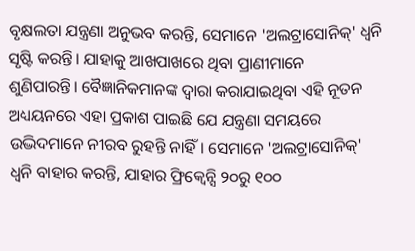ବୃକ୍ଷଲତା ଯନ୍ତ୍ରଣା ଅନୁଭବ କରନ୍ତି, ସେମାନେ 'ଅଲଟ୍ରାସୋନିକ୍' ଧ୍ୱନି ସୃଷ୍ଟି କରନ୍ତି। ଯାହାକୁ ଆଖପାଖରେ ଥିବା ପ୍ରାଣୀମାନେ ଶୁଣିପାରନ୍ତି। ‌ବୈଜ୍ଞାନିକମାନଙ୍କ ଦ୍ବାରା କରାଯାଇଥିବା ଏହି ନୂତନ ଅଧ୍ୟୟନରେ ଏହା ପ୍ରକାଶ ପାଇଛି ଯେ ଯନ୍ତ୍ରଣା ସମୟରେ ଉଦ୍ଭିଦମାନେ ନୀରବ ରୁହନ୍ତି ନାହିଁ। ସେମାନେ 'ଅଲଟ୍ରାସୋନିକ୍' ଧ୍ୱନି ବାହାର କରନ୍ତି, ଯାହାର ଫ୍ରିକ୍ୱେନ୍ସି ୨୦ରୁ ୧୦୦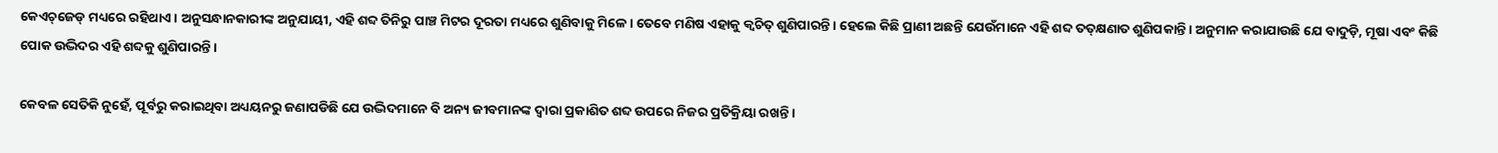କେଏଚ୍‌ଜେଡ୍‌ ମଧ୍ୟରେ ରହିଥାଏ। ଅନୁସନ୍ଧାନକାରୀଙ୍କ ଅନୁଯାୟୀ, ଏହି ଶବ୍ଦ ତିନିରୁ ପାଞ୍ଚ ମିଟର ଦୂରତା ମଧ୍ୟରେ ଶୁଣିବାକୁ ମିଳେ। ତେବେ ମଣିଷ ଏହାକୁ କ୍ୱଚିତ୍ ଶୁଣିପାରନ୍ତି। ହେଲେ କିଛି ପ୍ରାଣୀ ଅଛନ୍ତି ଯେଉଁମାନେ ଏହି ଶବ୍ଦ ତତ୍‌କ୍ଷଣାତ ଶୁଣିପକାନ୍ତି। ଅନୁମାନ କରାଯାଉଛି ଯେ ବାଦୁଡ଼ି, ମୂଷା ଏବଂ କିଛି ପୋକ ଉଦ୍ଭିଦର ଏହି ଶବ୍ଦକୁ ଶୁଣିପାରନ୍ତି।

କେବଳ ସେତିକି ନୁହେଁ, ପୂର୍ବରୁ କରାଇଥିବା ଅଧ୍ୟୟନରୁ ଜଣାପଡିଛି ଯେ ଉଦ୍ଭିଦମାନେ ବି ଅନ୍ୟ ଜୀବମାନଙ୍କ ଦ୍ୱାରା ପ୍ରକାଶିତ ଶବ୍ଦ ଉପରେ ନିଜର ପ୍ରତିକ୍ରିୟା ରଖନ୍ତି।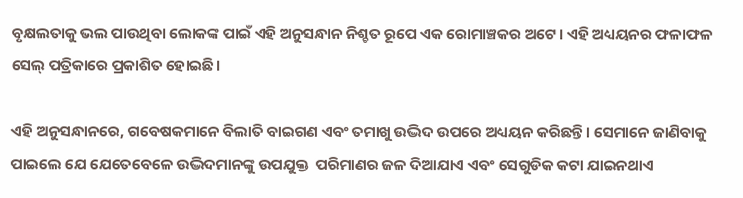ବୃକ୍ଷଲତାକୁ ଭଲ ପାଉଥିବା ଲୋକଙ୍କ ପାଇଁ ଏହି ଅନୁସନ୍ଧାନ ନିଶ୍ଚତ ର‌ୂପେ ଏକ ରୋମାଞ୍ଚକର ଅଟେ। ଏହି ଅଧ୍ୟୟନର ଫଳାଫଳ ସେଲ୍ ପତ୍ରିକାରେ ପ୍ରକାଶିତ ହୋଇଛି।

ଏହି ଅନୁସନ୍ଧାନରେ, ଗବେଷକମାନେ ବିଲାତି ବାଇଗଣ ଏବଂ ତମାଖୁ ଉଦ୍ଭିଦ ଉପରେ ଅଧ୍ୟୟନ କରିଛନ୍ତି। ସେମାନେ ଜାଣିବାକୁ ପାଇଲେ ଯେ ଯେତେବେଳେ ଉଦ୍ଭିଦମାନଙ୍କୁ ଉପଯୁକ୍ତ  ପରିମାଣର ଜଳ ଦିଆଯାଏ ଏବଂ ସେଗୁଡିକ କଟା ଯାଇନଥାଏ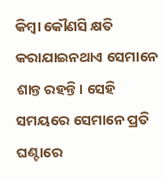କିମ୍ବା କୌଣସି କ୍ଷତି କରାଯାଇନଥାଏ ସେମାନେ ଶାନ୍ତ ରହନ୍ତି। ସେହି ସମୟରେ ସେମାନେ ପ୍ରତି ଘଣ୍ଟାରେ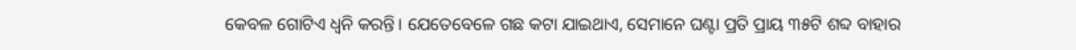କେବଳ ଗୋଟିଏ ଧ୍ୱନି କରନ୍ତି। ଯେତେବେଳେ ଗଛ କଟା ଯାଇଥାଏ, ସେମାନେ ଘଣ୍ଟା ପ୍ରତି ପ୍ରାୟ ୩୫ଟି ଶବ୍ଦ ବାହାର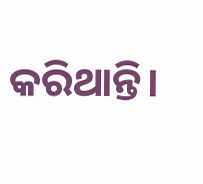କରିଥାନ୍ତି।